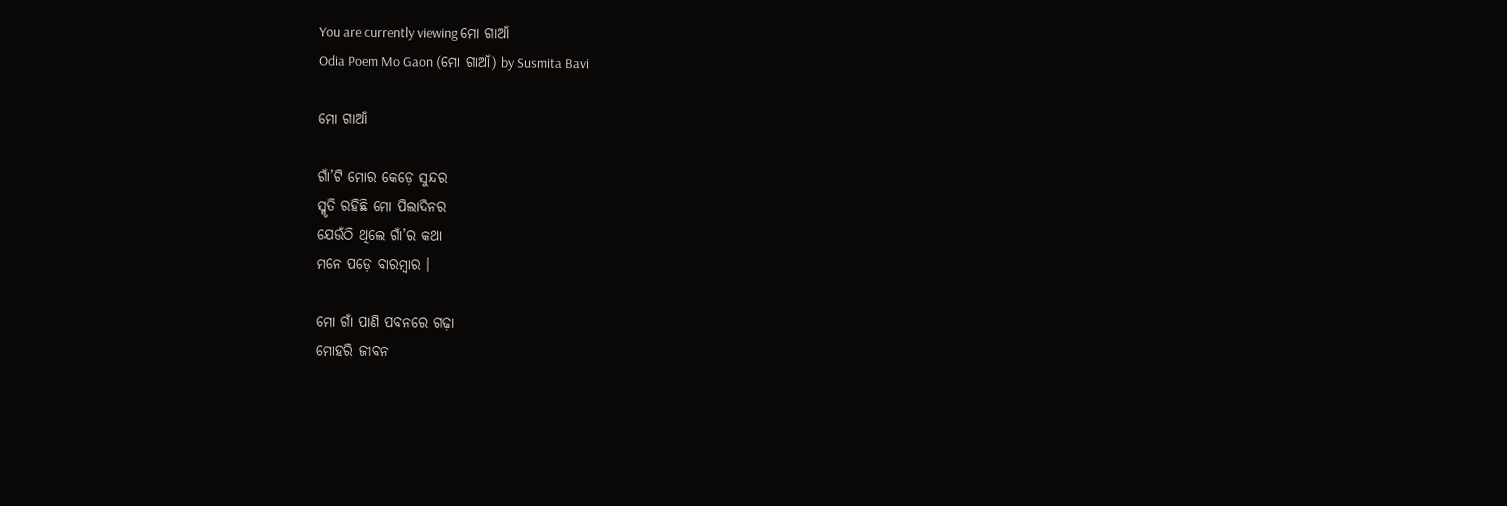You are currently viewing ମୋ ଗାଆଁ
Odia Poem Mo Gaon (ମୋ ଗାଆଁ) by Susmita Bavi

ମୋ ଗାଆଁ

ଗାଁ’ଟି ମୋର କେଡ଼େ ସୁନ୍ଦର
ସ୍ମୃତି ରହିଛି ମୋ ପିଲାଦିନର
ଯେଉଁଠି ଥିଲେ ଗାଁ’ର କଥା
ମନେ ପଡ଼େ ବାରମ୍ବାର ।

ମୋ ଗାଁ ପାଣି ପବନରେ ଗଢ଼ା
ମୋହରି ଜୀବନ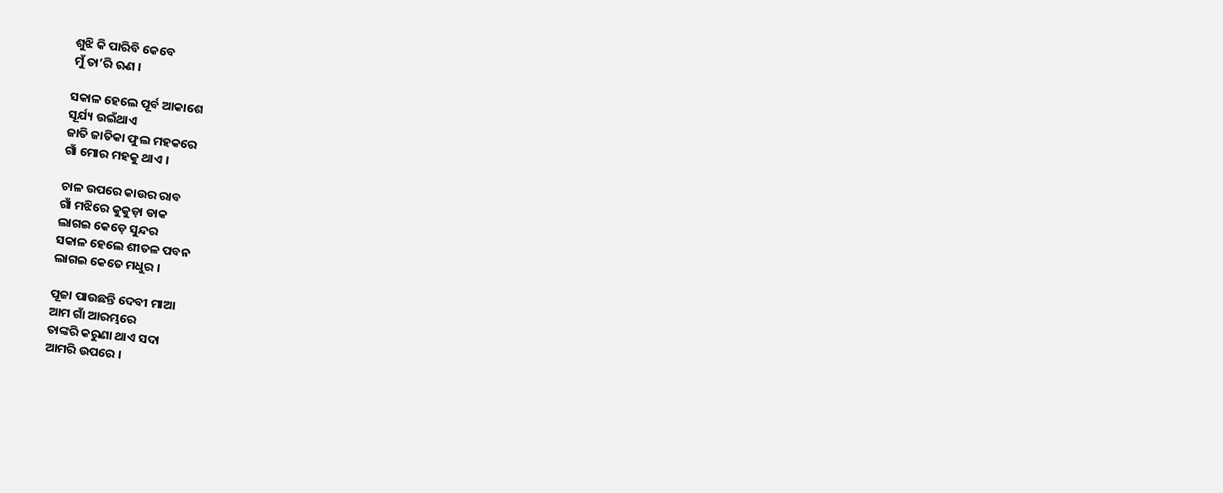ଶୁଝି କି ପାରିବି କେବେ
ମୁଁ ତା’ରି ଋଣ ।

ସକାଳ ହେଲେ ପୂର୍ବ ଆକାଶେ
ସୂର୍ଯ୍ୟ ଉଇଁଥାଏ
ଜାତି ଜାତିକା ଫୁଲ ମହକରେ
ଗାଁ ମୋର ମହକୁ ଥାଏ ।

ଚାଳ ଉପରେ କାଉର ରାବ
ଗାଁ ମଝିରେ କୁକୁଡ଼ା ଡାକ
ଲାଗଇ କେଡ଼େ ସୁନ୍ଦର
ସକାଳ ହେଲେ ଶୀତଳ ପବନ
ଲାଗଇ କେତେ ମଧୁର ।

ପୂଜା ପାଉଛନ୍ତି ଦେବୀ ମାଆ
ଆମ ଗାଁ ଆରମ୍ଭରେ
ତାଙ୍କରି କରୁଣା ଥାଏ ସଦା
ଆମରି ଉପରେ ।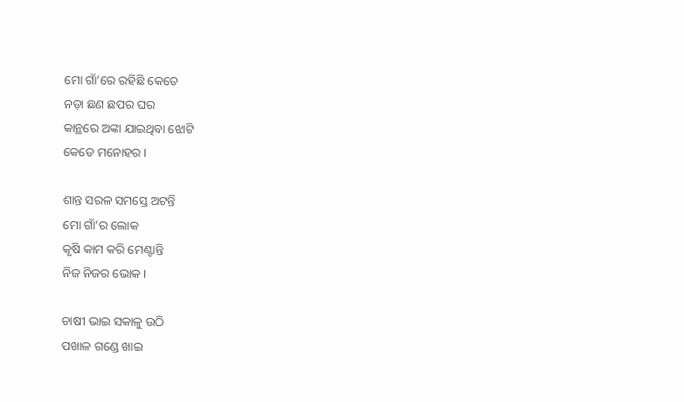ମୋ ଗାଁ’ରେ ରହିଛି କେତେ
ନଡ଼ା ଛଣ ଛପର ଘର
କାନ୍ଥରେ ଅଙ୍କା ଯାଇଥିବା ଝୋଟି
କେତେ ମନୋହର ।

ଶାନ୍ତ ସରଳ ସମସ୍ତେ ଅଟନ୍ତି
ମୋ ଗାଁ’ର ଲୋକ
କୃଷି କାମ କରି ମେଣ୍ଟାନ୍ତି
ନିଜ ନିଜର ଭୋକ ।

ଚାଷୀ ଭାଇ ସକାଳୁ ଉଠି
ପଖାଳ ଗଣ୍ଡେ ଖାଇ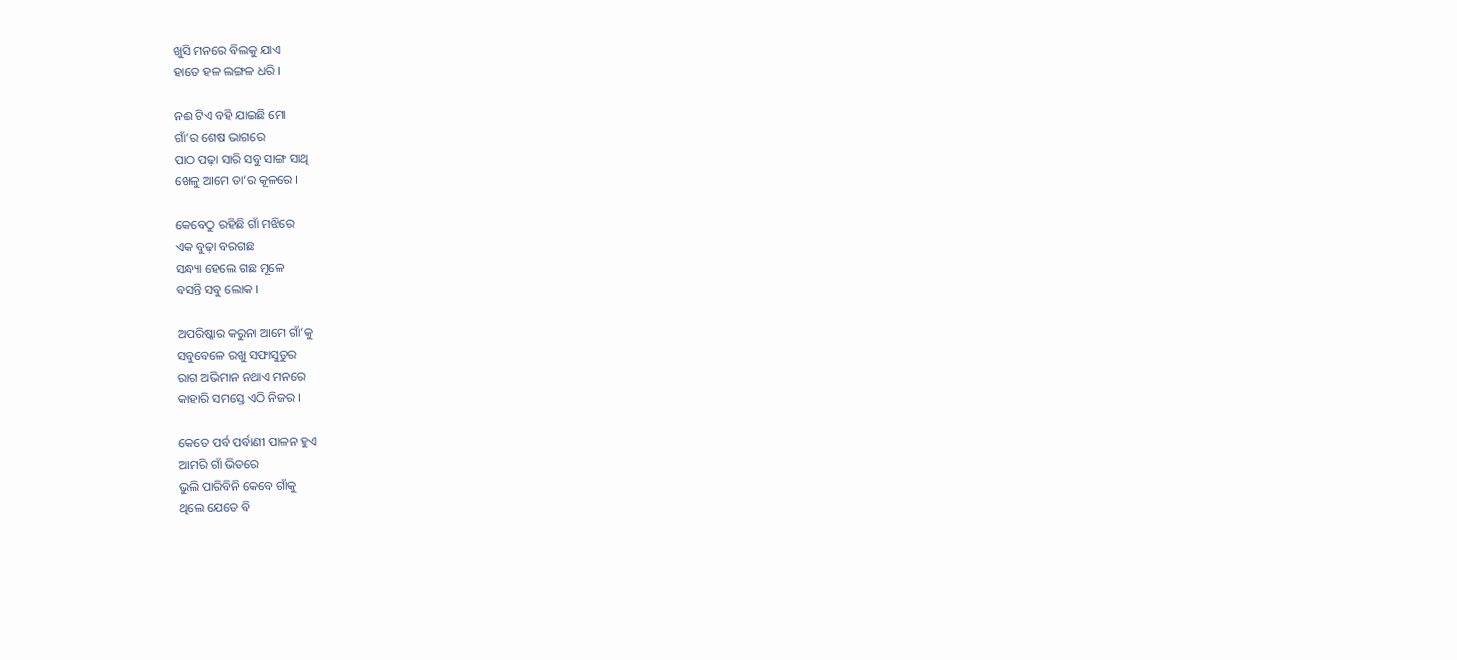ଖୁସି ମନରେ ବିଲକୁ ଯାଏ
ହାତେ ହଳ ଲଙ୍ଗଳ ଧରି ।

ନଈ ଟିଏ ବହି ଯାଇଛି ମୋ
ଗାଁ’ର ଶେଷ ଭାଗରେ
ପାଠ ପଢ଼ା ସାରି ସବୁ ସାଙ୍ଗ ସାଥି
ଖେଳୁ ଆମେ ତା’ର କୂଳରେ ।

କେବେଠୁ ରହିଛି ଗାଁ ମଝିରେ
ଏକ ବୁଢ଼ା ବରଗଛ
ସନ୍ଧ୍ୟା ହେଲେ ଗଛ ମୂଳେ
ବସନ୍ତି ସବୁ ଲୋକ ।

ଅପରିଷ୍କାର କରୁନା ଆମେ ଗାଁ’କୁ
ସବୁବେଳେ ରଖୁ ସଫାସୁତୁର
ରାଗ ଅଭିମାନ ନଥାଏ ମନରେ
କାହାରି ସମସ୍ତେ ଏଠି ନିଜର ।

କେତେ ପର୍ବ ପର୍ବାଣୀ ପାଳନ ହୁଏ
ଆମରି ଗାଁ ଭିତରେ
ଭୁଲି ପାରିବିନି କେବେ ଗାଁକୁ
ଥିଲେ ଯେତେ ବି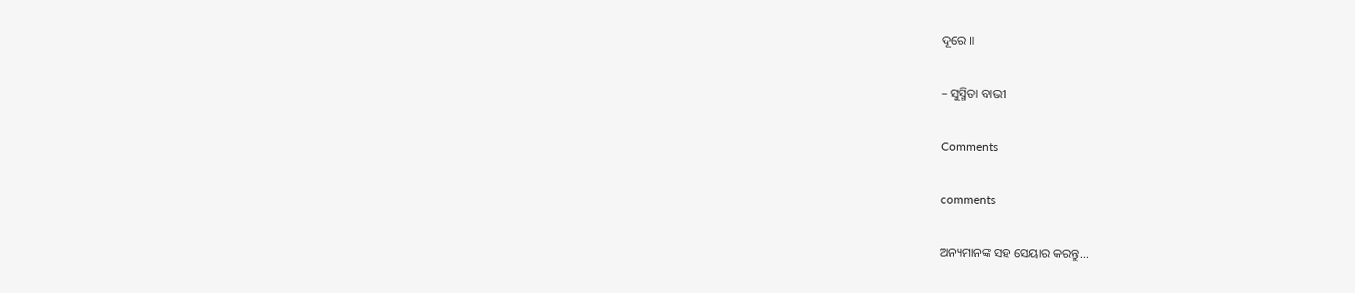ଦୂରେ ॥

– ସୁସ୍ମିତା ବାଭୀ

Comments

comments

ଅନ୍ୟମାନଙ୍କ ସହ ସେୟାର କରନ୍ତୁ...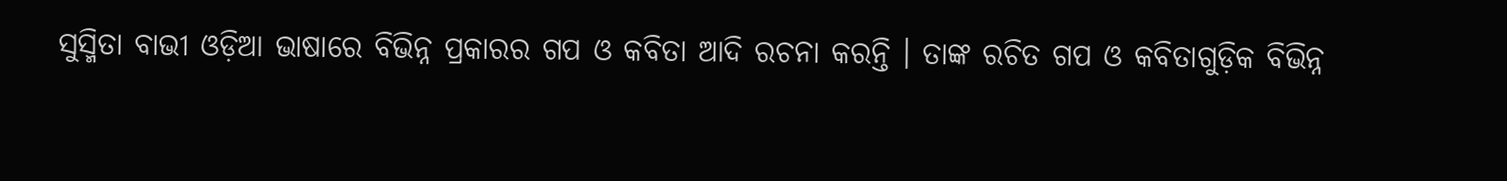ସୁସ୍ମିତା ବାଭୀ ଓଡ଼ିଆ ଭାଷାରେ ବିଭିନ୍ନ ପ୍ରକାରର ଗପ ଓ କବିତା ଆଦି ରଚନା କରନ୍ତି । ତାଙ୍କ ରଚିତ ଗପ ଓ କବିତାଗୁଡ଼ିକ ବିଭିନ୍ନ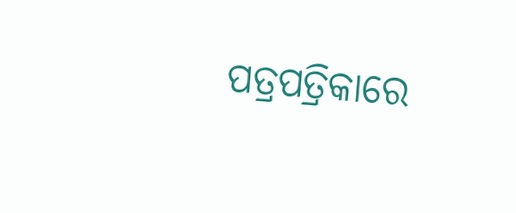ପତ୍ରପତ୍ରିକାରେ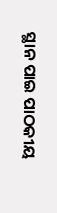ସ୍ଥାନ ପାଇ ପାଠକୀୟ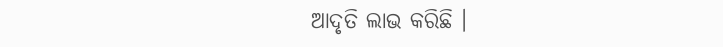ଆଦୃତି ଲାଭ କରିଛି ।